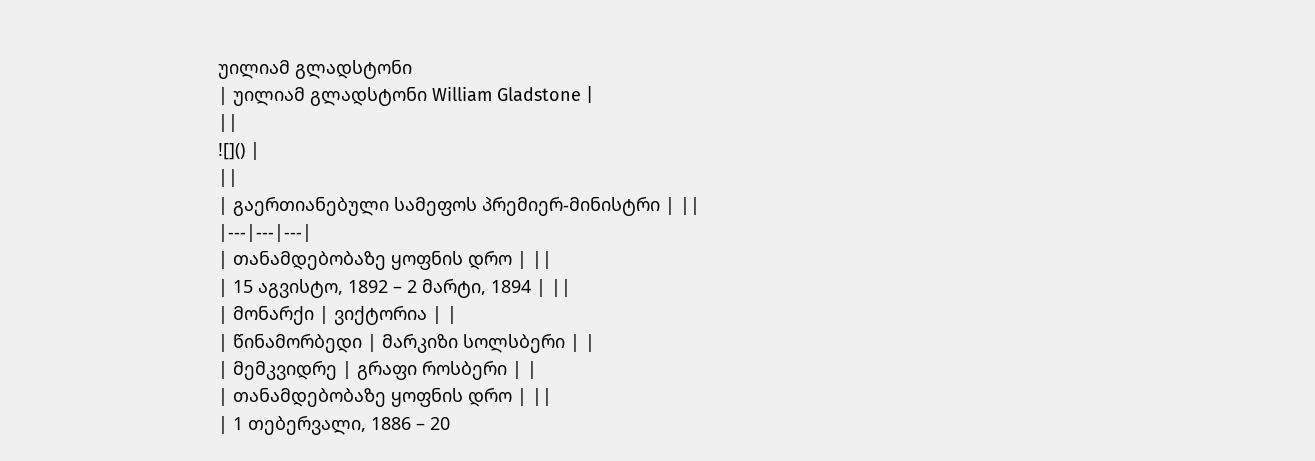უილიამ გლადსტონი
| უილიამ გლადსტონი William Gladstone |
||
![]() |
||
| გაერთიანებული სამეფოს პრემიერ-მინისტრი | ||
|---|---|---|
| თანამდებობაზე ყოფნის დრო | ||
| 15 აგვისტო, 1892 – 2 მარტი, 1894 | ||
| მონარქი | ვიქტორია | |
| წინამორბედი | მარკიზი სოლსბერი | |
| მემკვიდრე | გრაფი როსბერი | |
| თანამდებობაზე ყოფნის დრო | ||
| 1 თებერვალი, 1886 – 20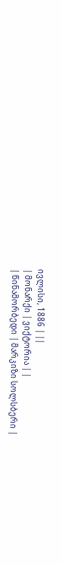ივლისი, 1886 | ||
| მონარქი | ვიქტორია | |
| წინამორბედი | მარკიზი სოლსბერი |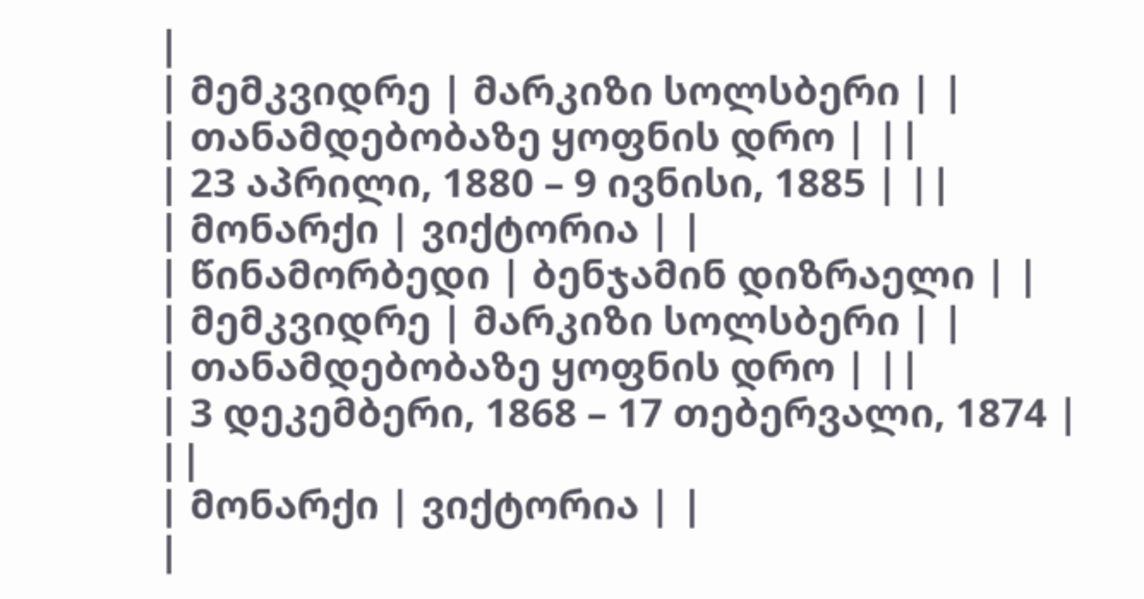|
| მემკვიდრე | მარკიზი სოლსბერი | |
| თანამდებობაზე ყოფნის დრო | ||
| 23 აპრილი, 1880 – 9 ივნისი, 1885 | ||
| მონარქი | ვიქტორია | |
| წინამორბედი | ბენჯამინ დიზრაელი | |
| მემკვიდრე | მარკიზი სოლსბერი | |
| თანამდებობაზე ყოფნის დრო | ||
| 3 დეკემბერი, 1868 – 17 თებერვალი, 1874 | ||
| მონარქი | ვიქტორია | |
|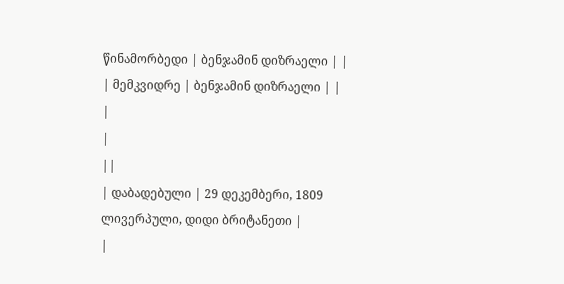წინამორბედი | ბენჯამინ დიზრაელი | |
| მემკვიდრე | ბენჯამინ დიზრაელი | |
|
|
||
| დაბადებული | 29 დეკემბერი, 1809 ლივერპული, დიდი ბრიტანეთი |
|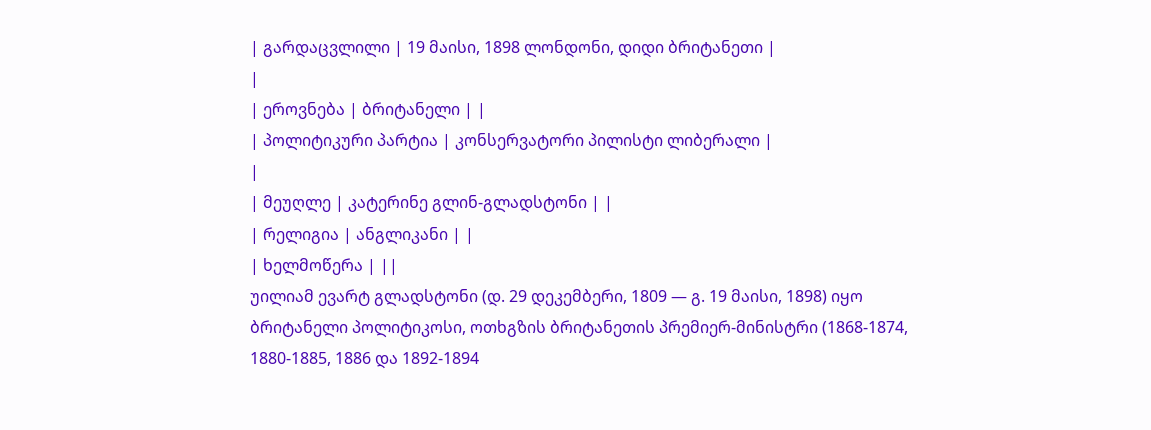| გარდაცვლილი | 19 მაისი, 1898 ლონდონი, დიდი ბრიტანეთი |
|
| ეროვნება | ბრიტანელი | |
| პოლიტიკური პარტია | კონსერვატორი პილისტი ლიბერალი |
|
| მეუღლე | კატერინე გლინ-გლადსტონი | |
| რელიგია | ანგლიკანი | |
| ხელმოწერა | ||
უილიამ ევარტ გლადსტონი (დ. 29 დეკემბერი, 1809 — გ. 19 მაისი, 1898) იყო ბრიტანელი პოლიტიკოსი, ოთხგზის ბრიტანეთის პრემიერ-მინისტრი (1868-1874, 1880-1885, 1886 და 1892-1894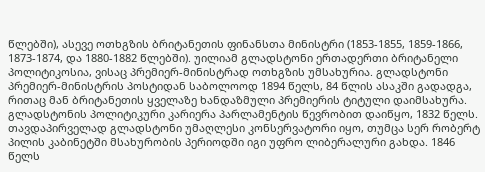წლებში), ასევე ოთხგზის ბრიტანეთის ფინანსთა მინისტრი (1853-1855, 1859-1866, 1873-1874, და 1880-1882 წლებში). უილიამ გლადსტონი ერთადერთი ბრიტანელი პოლიტიკოსია, ვისაც პრემიერ-მინისტრად ოთხგზის უმსახურია. გლადსტონი პრემიერ-მინისტრის პოსტიდან საბოლოოდ 1894 წელს, 84 წლის ასაკში გადადგა, რითაც მან ბრიტანეთის ყველაზე ხანდაზმული პრემიერის ტიტული დაიმსახურა.
გლადსტონის პოლიტიკური კარიერა პარლამენტის წევრობით დაიწყო, 1832 წელს. თავდაპირველად გლადსტონი უმაღლესი კონსერვატორი იყო, თუმცა სერ რობერტ პილის კაბინეტში მსახურობის პერიოდში იგი უფრო ლიბერალური გახდა. 1846 წელს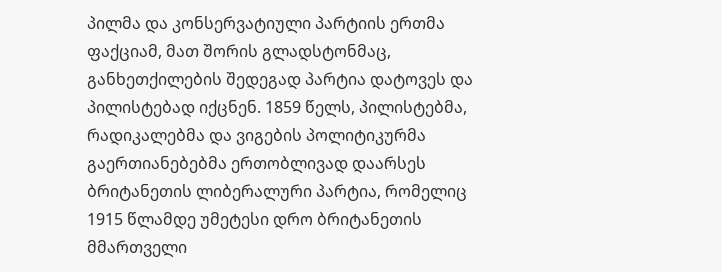პილმა და კონსერვატიული პარტიის ერთმა ფაქციამ, მათ შორის გლადსტონმაც, განხეთქილების შედეგად პარტია დატოვეს და პილისტებად იქცნენ. 1859 წელს, პილისტებმა, რადიკალებმა და ვიგების პოლიტიკურმა გაერთიანებებმა ერთობლივად დაარსეს ბრიტანეთის ლიბერალური პარტია, რომელიც 1915 წლამდე უმეტესი დრო ბრიტანეთის მმართველი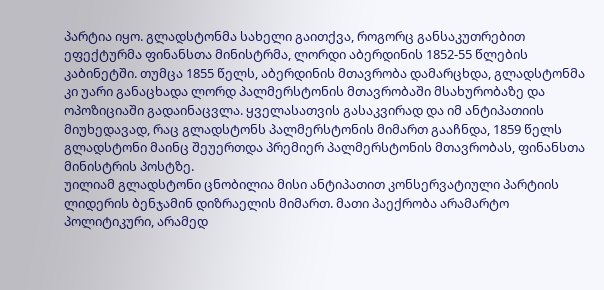პარტია იყო. გლადსტონმა სახელი გაითქვა, როგორც განსაკუთრებით ეფექტურმა ფინანსთა მინისტრმა, ლორდი აბერდინის 1852-55 წლების კაბინეტში. თუმცა 1855 წელს, აბერდინის მთავრობა დამარცხდა, გლადსტონმა კი უარი განაცხადა ლორდ პალმერსტონის მთავრობაში მსახურობაზე და ოპოზიციაში გადაინაცვლა. ყველასათვის გასაკვირად და იმ ანტიპათიის მიუხედავად, რაც გლადსტონს პალმერსტონის მიმართ გააჩნდა, 1859 წელს გლადსტონი მაინც შეუერთდა პრემიერ პალმერსტონის მთავრობას, ფინანსთა მინისტრის პოსტზე.
უილიამ გლადსტონი ცნობილია მისი ანტიპათით კონსერვატიული პარტიის ლიდერის ბენჯამინ დიზრაელის მიმართ. მათი პაექრობა არამარტო პოლიტიკური, არამედ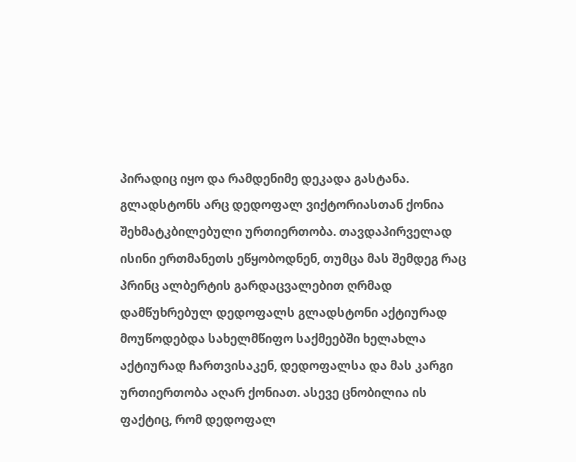პირადიც იყო და რამდენიმე დეკადა გასტანა. გლადსტონს არც დედოფალ ვიქტორიასთან ქონია შეხმატკბილებული ურთიერთობა. თავდაპირველად ისინი ერთმანეთს ეწყობოდნენ, თუმცა მას შემდეგ რაც პრინც ალბერტის გარდაცვალებით ღრმად დამწუხრებულ დედოფალს გლადსტონი აქტიურად მოუწოდებდა სახელმწიფო საქმეებში ხელახლა აქტიურად ჩართვისაკენ, დედოფალსა და მას კარგი ურთიერთობა აღარ ქონიათ. ასევე ცნობილია ის ფაქტიც, რომ დედოფალ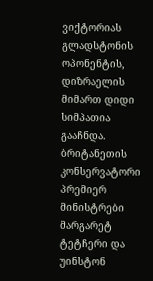ვიქტორიას გლადსტონის ოპონენტის, დიზრაელის მიმართ დიდი სიმპათია გააჩნდა.
ბრიტანეთის კონსერვატორი პრემიერ მინისტრები მარგარეტ ტეტჩერი და უინსტონ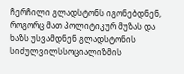ჩერჩილი გლადსტონს იგონებდნენ, როგორც მათ პოლიტიკურ მუზას და ხაზს უსვამდნენ გლადსტონის სიძულვილსსოციალიზმის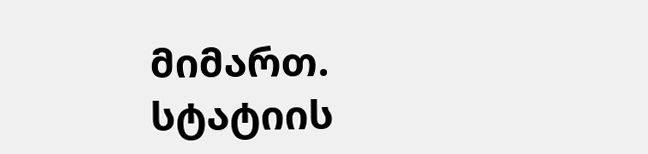მიმართ.
სტატიის